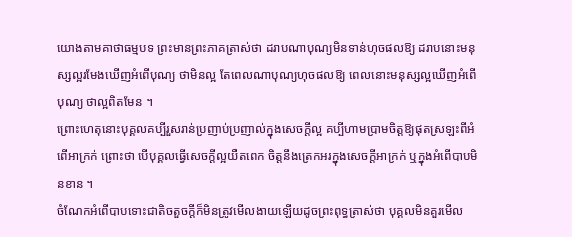យោងតាមគាថាធម្មបទ ព្រះមានព្រះភាគត្រាស់ថា ដរាបណាបុណ្យមិនទាន់ហុចផលឱ្យ ដរាបនោះមនុស្សល្អរមែងឃើញអំពើបុណ្យ ថាមិនល្អ តែពេលណាបុណ្យហុចផលឱ្យ ពេលនោះមនុស្សល្អឃើញអំពើបុណ្យ ថាល្អពិតមែន ។
ព្រោះហេតុនោះបុគ្គលគប្បីរួសរាន់ប្រញាប់ប្រញាល់ក្នុងសេចក្ដីល្អ គប្បីហាមប្រាមចិត្តឱ្យផុតស្រឡះពីអំពើអាក្រក់ ព្រោះថា បើបុគ្គលធ្វើសេចក្ដីល្អយឺតពេក ចិត្តនឹងត្រេកអរក្នុងសេចក្ដីអាក្រក់ ឬក្នុងអំពើបាបមិនខាន ។
ចំណែកអំពើបាបទោះជាតិចតួចក្តីក៏មិនត្រូវមើលងាយឡើយដូចព្រះពុទ្ធត្រាស់ថា បុគ្គលមិនគួរមើល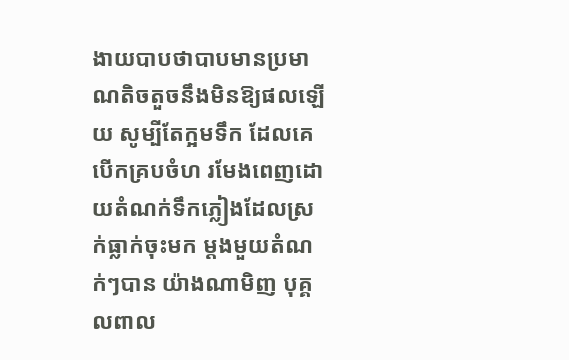ងាយបាបថាបាបមានប្រមាណតិចតួចនឹងមិនឱ្យផលឡើយ សូម្បីតែក្អមទឹក ដែលគេបើកគ្របចំហ រមែងពេញដោយតំណក់ទឹកភ្លៀងដែលស្រក់ធ្លាក់ចុះមក ម្ដងមួយតំណក់ៗបាន យ៉ាងណាមិញ បុគ្គលពាល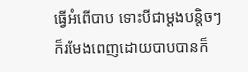ធ្វើអំពើបាប ទោះបីជាម្ដងបន្តិចៗ ក៏រមែងពេញដោយបាបបានក៏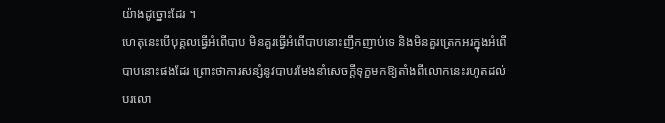យ៉ាងដូច្នោះដែរ ។
ហេតុនេះបើបុគ្គលធ្វើអំពើបាប មិនគួរធ្វើអំពើបាបនោះញឹកញាប់ទេ និងមិនគួរត្រេកអរក្នុងអំពើបាបនោះផងដែរ ព្រោះថាការសន្សំនូវបាបរមែងនាំសេចក្ដីទុក្ខមកឱ្យតាំងពីលោកនេះរហូតដល់បរលោ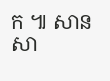ក ៕ សាន សា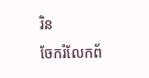រិន
ចែករំលែកព័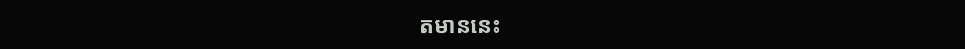តមាននេះ